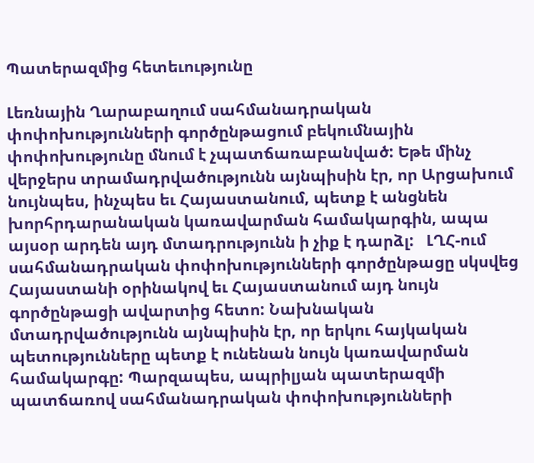Պատերազմից հետեւությունը

Լեռնային Ղարաբաղում սահմանադրական փոփոխությունների գործընթացում բեկումնային փոփոխությունը մնում է չպատճառաբանված: Եթե մինչ վերջերս տրամադրվածությունն այնպիսին էր, որ Արցախում նույնպես, ինչպես եւ Հայաստանում, պետք է անցնեն խորհրդարանական կառավարման համակարգին, ապա այսօր արդեն այդ մտադրությունն ի չիք է դարձլ:   ԼՂՀ-ում սահմանադրական փոփոխությունների գործընթացը սկսվեց Հայաստանի օրինակով եւ Հայաստանում այդ նույն գործընթացի ավարտից հետո: Նախնական մտադրվածությունն այնպիսին էր, որ երկու հայկական պետությունները պետք է ունենան նույն կառավարման համակարգը: Պարզապես, ապրիլյան պատերազմի պատճառով սահմանադրական փոփոխությունների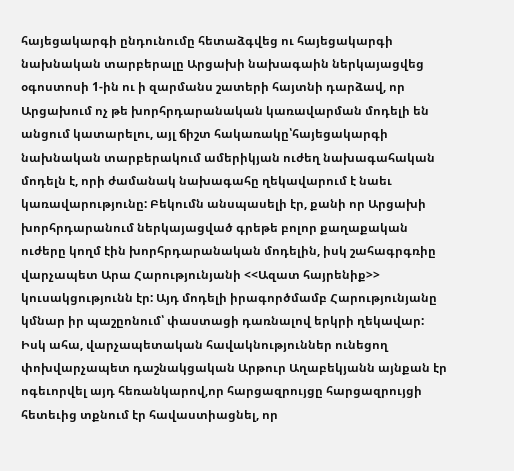հայեցակարգի ընդունումը հետաձգվեց ու հայեցակարգի նախնական տարբերալը Արցախի նախագաին ներկայացվեց օգոստոսի 1-ին ու ի զարմանս շատերի հայտնի դարձավ, որ Արցախում ոչ թե խորհրդարանական կառավարման մոդելի են անցում կատարելու, այլ ճիշտ հակառակը՝հայեցակարգի նախնական տարբերակում ամերիկյան ուժեղ նախագահական մոդելն է, որի ժամանակ նախագահը ղեկավարում է նաեւ կառավարությունը: Բեկումն անսպասելի էր, քանի որ Արցախի խորհրդարանում ներկայացված գրեթե բոլոր քաղաքական ուժերը կողմ էին խորհրդարանական մոդելին, իսկ շահագրգռիը վարչապետ Արա Հարությունյանի <<Ազատ հայրենիք>> կուսակցությունն էր: Այդ մոդելի իրագործմամբ Հարությունյանը կմնար իր պաշըոնում՝ փաստացի դառնալով երկրի ղեկավար:  Իսկ ահա, վարչապետական հավակնություններ ունեցող փոխվարչապետ դաշնակցական Արթուր Աղաբեկյանն այնքան էր ոգեւորվել այդ հեռանկարով,որ հարցազրույցը հարցազրույցի հետեւից տքնում էր հավաստիացնել, որ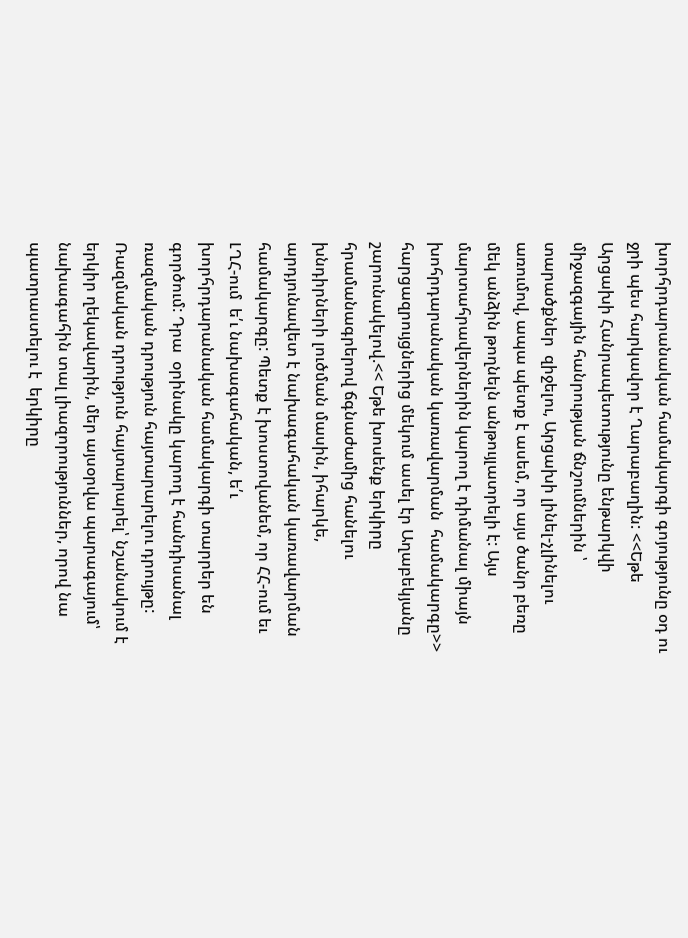խորհրդարանական համակարգի գոյությունը օդ ու ջրի պես հարկավոր է Ղարաբաղին: <<Եթե Արցախի Հանրապետությունը ենթարկվի միջազգային հանրության ճնշումներին ՝ տարածքներ  զիջելու, Արցախի լինել-չլինելու առումով, ապա պետք է ասեմ, որ այս ծանր բեռը մեկ անձին թողնելն անթույլատրելի է: Այս մարտահրավերներին կարող է դիմանալ միայն խոհրդարանական կառավարման  համակարգը>> հարցազրույցներից մեկում ասել էր Աղաբեկյանը շարունակելով.<< Եթե խոսենք երկիրը հրամանագրերով ճգնաժամից հանելու խնդիրների լուծման մասին, իհարկե, արդյունավետ է նախագահական կառավարման  համակարգը: Պետք է խոստովանեմ, որ ՀՀ-ում եւ ԼՂՀ-ում  ե՛ւ նախագահական, ե՛ւ խորհրդարանական համակարգի տարրեր են գործում: Դրա  օրինակը կարող է հանդիսանալ ռազմական դրություն հայտարարելու դրույթը: Ռազմական դրություն հայտարարել՝ նշանակում է երկիր ղեկավարին, մեր այսօրվա պարագայում՝ նախագահին տալ լիազորություններ, որով նա պատրաստելու է  երկիրը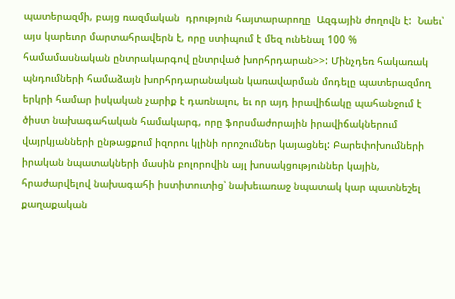պատերազմի, բայց ռազմական  դրություն հայտարարողը  Ազգային ժողովն է:  Նաեւ՝ այս կարեւոր մարտահրավերն է, որը ստիպում է մեզ ունենալ 100 % համամասնական ընտրակարգով ընտրված խորհրդարան>>: Մինչդեռ հակառակ պնդումների համաձայն խորհրդարանական կառավարման մոդելը պատերազմող երկրի համար իսկական չարիք է դառնալու, եւ որ այդ իրավիճակը պահանջում է ծիստ նախագահական համակարգ, որը ֆորսմաժորային իրավիճակներում վայրկյանների ընթացքում իզորու կլինի որոշումներ կայացնել: Բարեփոխումների իրական նպատակների մասին բոլորովին այլ խոսակցություններ կային, հրաժարվելով նախագահի իստիտուտից՝ նախեւառաջ նպատակ կար պատնեշել քաղաքական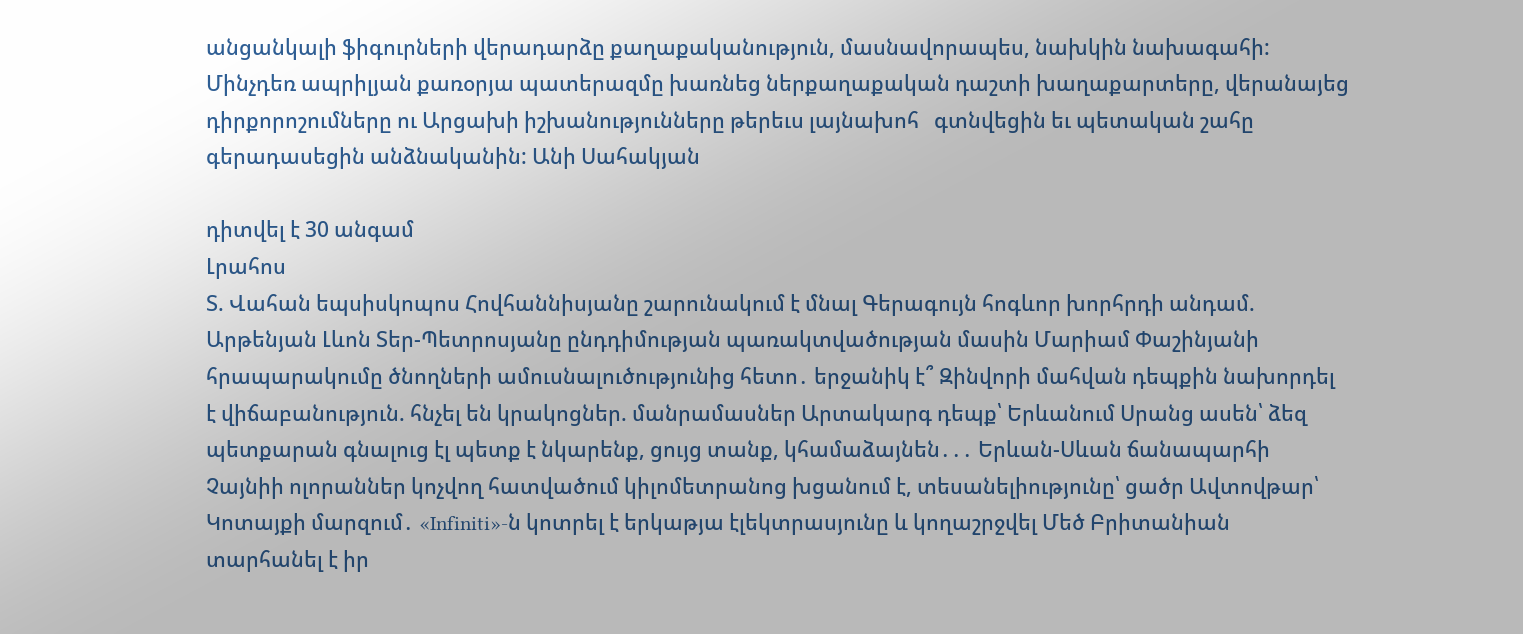անցանկալի ֆիգուրների վերադարձը քաղաքականություն, մասնավորապես, նախկին նախագահի: Մինչդեռ ապրիլյան քառօրյա պատերազմը խառնեց ներքաղաքական դաշտի խաղաքարտերը, վերանայեց դիրքորոշումները ու Արցախի իշխանությունները թերեւս լայնախոհ   գտնվեցին եւ պետական շահը գերադասեցին անձնականին: Անի Սահակյան

դիտվել է 30 անգամ
Լրահոս
Տ. Վահան եպսիսկոպոս Հովհաննիսյանը շարունակում է մնալ Գերագույն հոգևոր խորհրդի անդամ. Արթենյան Լևոն Տեր-Պետրոսյանը ընդդիմության պառակտվածության մասին Մարիամ Փաշինյանի հրապարակումը ծնողների ամուսնալուծությունից հետո․ երջանիկ է՞ Զինվորի մահվան դեպքին նախորդել է վիճաբանություն. հնչել են կրակոցներ. մանրամասներ Արտակարգ դեպք՝ Երևանում Սրանց ասեն՝ ձեզ պետքարան գնալուց էլ պետք է նկարենք, ցույց տանք, կհամաձայնեն․․․ Երևան-Սևան ճանապարհի Չայնիի ոլորաններ կոչվող հատվածում կիլոմետրանոց խցանում է, տեսանելիությունը՝ ցածր Ավտովթար՝ Կոտայքի մարզում․ «Infiniti»-ն կոտրել է երկաթյա էլեկտրասյունը և կողաշրջվել Մեծ Բրիտանիան տարհանել է իր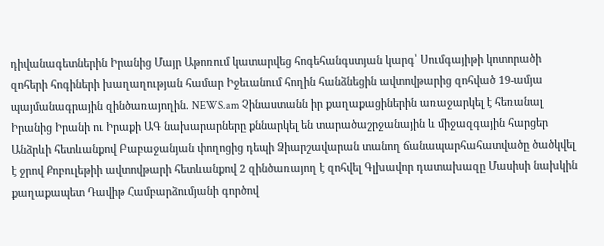դիվանագետներին Իրանից Մայր Աթոռում կատարվեց հոգեհանգստյան կարգ՝ Սումգայիթի կոտորածի զոհերի հոգիների խաղաղության համար Իջեւանում հողին հանձնեցին ավտովթարից զոհված 19-ամյա պայմանագրային զինծառայողին. NEWS.am Չինաստանն իր քաղաքացիներին առաջարկել է հեռանալ Իրանից Իրանի ու Իրաքի ԱԳ նախարարները քննարկել են տարածաշրջանային և միջազգային հարցեր Անձրևի հետևանքով Բաբաջանյան փողոցից դեպի Ձիարշավարան տանող ճանապարհահատվածը ծածկվել է ջրով Քոբուլեթիի ավտովթարի հետևանքով 2 զինծառայող է զոհվել Գլխավոր դատախազը Մասիսի նախկին քաղաքապետ Դավիթ Համբարձումյանի գործով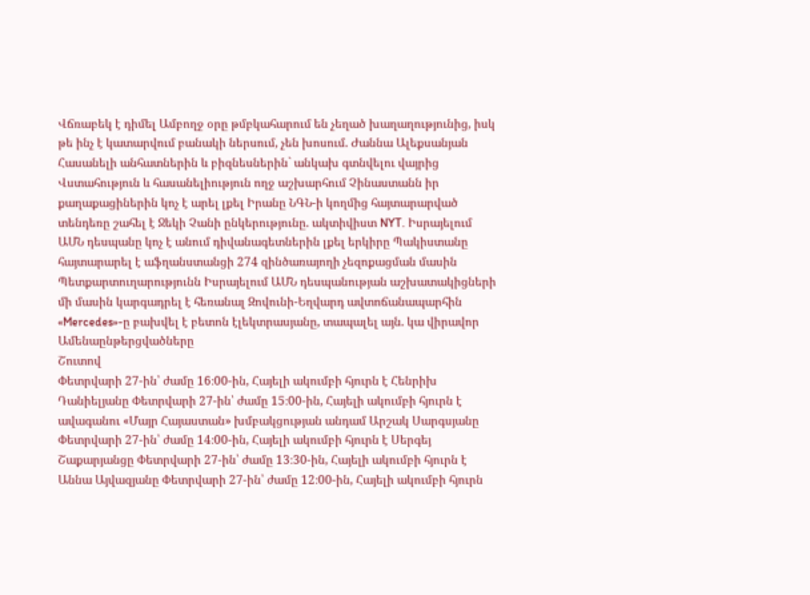Վճռաբեկ է դիմել Ամբողջ օրը թմբկահարում են չեղած խաղաղությունից, իսկ թե ինչ է կատարվում բանակի ներսում, չեն խոսում. Ժաննա Ալեքսանյան Հասանելի անհատներին և բիզնեսներին` անկախ գտնվելու վայրից Վստահություն և հասանելիություն ողջ աշխարհում Չինաստանն իր քաղաքացիներին կոչ է արել լքել Իրանը ՆԳՆ-ի կողմից հայտարարված տենդեռը շահել է Ջեկի Չանի ընկերությունը. ակտիվիստ NYT. Իսրայելում ԱՄՆ դեսպանը կոչ է անում դիվանագետներին լքել երկիրը Պակիստանը հայտարարել է աֆղանստանցի 274 զինծառայողի չեզոքացման մասին Պետքարտուղարությունն Իսրայելում ԱՄՆ դեսպանության աշխատակիցների մի մասին կարգադրել է հեռանալ Զովունի-Եղվարդ ավտոճանապարհին «Mercedes»-ը բախվել է բետոն էլեկտրասյանը, տապալել այն. կա վիրավոր
Ամենաընթերցվածները
Շուտով
Փետրվարի 27-ին՝ ժամը 16։00-ին, Հայելի ակումբի հյուրն է Հենրիխ Դանիելյանը Փետրվարի 27-ին՝ ժամը 15։00-ին, Հայելի ակումբի հյուրն է ավագանու «Մայր Հայաստան» խմբակցության անդամ Արշակ Սարգսյանը Փետրվարի 27-ին՝ ժամը 14։00-ին, Հայելի ակումբի հյուրն է Սերգեյ Շաքարյանցը Փետրվարի 27-ին՝ ժամը 13։30-ին, Հայելի ակումբի հյուրն է Աննա Այվազյանը Փետրվարի 27-ին՝ ժամը 12։00-ին, Հայելի ակումբի հյուրն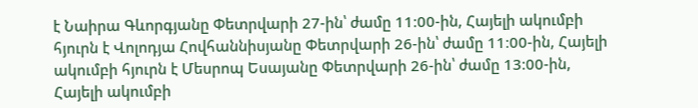է Նաիրա Գևորգյանը Փետրվարի 27-ին՝ ժամը 11։00-ին, Հայելի ակումբի հյուրն է Վոլոդյա Հովհաննիսյանը Փետրվարի 26-ին՝ ժամը 11։00-ին, Հայելի ակումբի հյուրն է Մեսրոպ Եսայանը Փետրվարի 26-ին՝ ժամը 13։00-ին, Հայելի ակումբի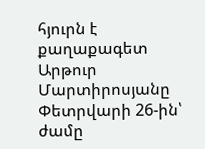հյուրն է քաղաքագետ Արթուր Մարտիրոսյանը Փետրվարի 26-ին՝ ժամը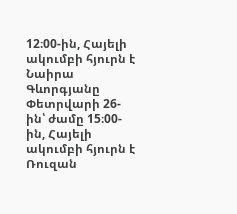12։00-ին, Հայելի ակումբի հյուրն է Նաիրա Գևորգյանը Փետրվարի 26-ին՝ ժամը 15։00-ին, Հայելի ակումբի հյուրն է Ռուզան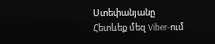Ստեփանյանը
Հետևեք մեզ Viber-ում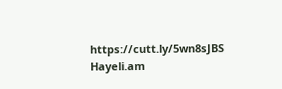https://cutt.ly/5wn8sJBS
Hayeli.am